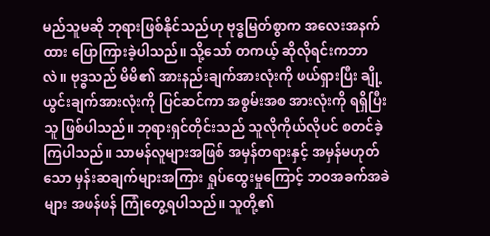မည်သူမဆို ဘုရားဖြစ်နိုင်သည်ဟု ဗုဒ္ဓမြတ်စွာက အလေးအနက်ထား ပြောကြားခဲ့ပါသည်။ သို့သော် တကယ့် ဆိုလိုရင်းကဘာလဲ။ ဗုဒ္ဓသည် မိမိ၏ အားနည်းချက်အားလုံးကို ဖယ်ရှားပြီး ချို့ယွင်းချက်အားလုံးကို ပြင်ဆင်ကာ အစွမ်းအစ အားလုံးကို ရရှိပြီးသူ ဖြစ်ပါသည်။ ဘုရားရှင်တိုင်းသည် သူလိုကိုယ်လိုပင် စတင်ခဲ့ကြပါသည်။ သာမန်လူများအဖြစ် အမှန်တရားနှင့် အမှန်မဟုတ်သော မှန်းဆချက်များအကြား ရှုပ်ထွေးမှုကြောင့် ဘဝအခက်အခဲများ အဖန်ဖန် ကြုံတွေ့ရပါသည်။ သူတို့၏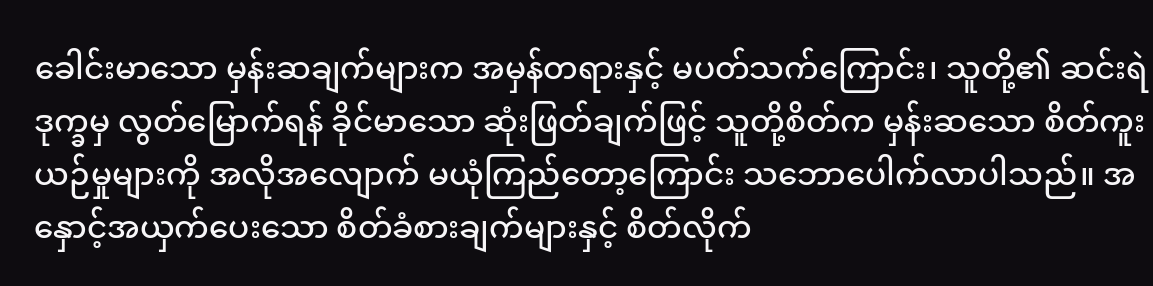ခေါင်းမာသော မှန်းဆချက်များက အမှန်တရားနှင့် မပတ်သက်ကြောင်း၊ သူတို့၏ ဆင်းရဲဒုက္ခမှ လွတ်မြောက်ရန် ခိုင်မာသော ဆုံးဖြတ်ချက်ဖြင့် သူတို့စိတ်က မှန်းဆသော စိတ်ကူးယဉ်မှုများကို အလိုအလျောက် မယုံကြည်တော့ကြောင်း သဘောပေါက်လာပါသည်။ အနှောင့်အယှက်ပေးသော စိတ်ခံစားချက်များနှင့် စိတ်လိုက်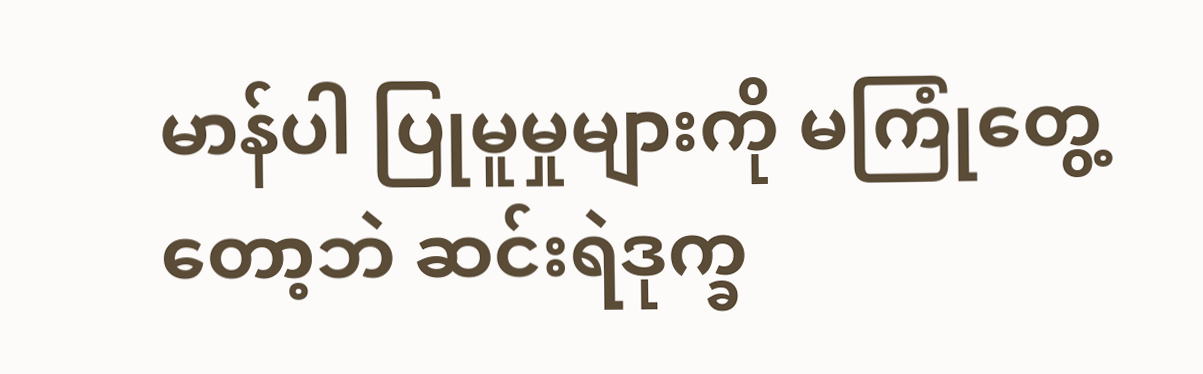မာန်ပါ ပြုမူမှုများကို မကြုံတွေ့တော့ဘဲ ဆင်းရဲဒုက္ခ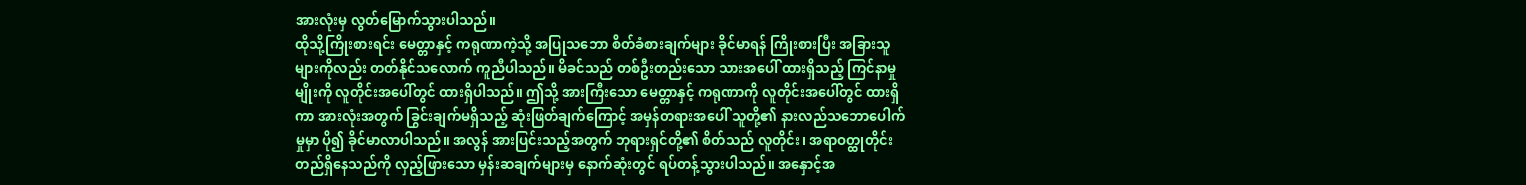အားလုံးမှ လွတ်မြောက်သွားပါသည်။
ထိုသို့ကြိုးစားရင်း မေတ္တာနှင့် ကရုဏာကဲ့သို့ အပြုသဘော စိတ်ခံစားချက်များ ခိုင်မာရန် ကြိုးစားပြီး အခြားသူများကိုလည်း တတ်နိုင်သလောက် ကူညီပါသည်။ မိခင်သည် တစ်ဦးတည်းသော သားအပေါ် ထားရှိသည့် ကြင်နာမှုမျိုးကို လူတိုင်းအပေါ်တွင် ထားရှိပါသည်။ ဤသို့ အားကြီးသော မေတ္တာနှင့် ကရုဏာကို လူတိုင်းအပေါ်တွင် ထားရှိကာ အားလုံးအတွက် ခြွင်းချက်မရှိသည့် ဆုံးဖြတ်ချက်ကြောင့် အမှန်တရားအပေါ် သူတို့၏ နားလည်သဘောပေါက်မှုမှာ ပို၍ ခိုင်မာလာပါသည်။ အလွန် အားပြင်းသည့်အတွက် ဘုရားရှင်တို့၏ စိတ်သည် လူတိုင်း၊ အရာဝတ္ထုတိုင်း တည်ရှိနေသည်ကို လှည့်ဖြားသော မှန်းဆချက်များမှ နောက်ဆုံးတွင် ရပ်တန့်သွားပါသည်။ အနှောင့်အ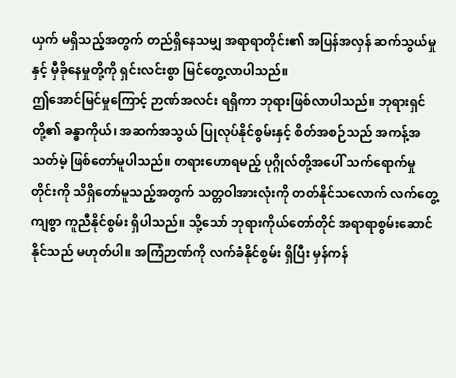ယှက် မရှိသည့်အတွက် တည်ရှိနေသမျှ အရာရာတိုင်း၏ အပြန်အလှန် ဆက်သွယ်မှုနှင့် မှီခိုနေမှုတို့ကို ရှင်းလင်းစွာ မြင်တွေ့လာပါသည်။
ဤအောင်မြင်မှုကြောင့် ဉာဏ်အလင်း ရရှိကာ ဘုရားဖြစ်လာပါသည်။ ဘုရားရှင်တို့၏ ခန္ဓာကိုယ်၊ အဆက်အသွယ် ပြုလုပ်နိုင်စွမ်းနှင့် စိတ်အစဉ်သည် အကန့်အသတ်မဲ့ ဖြစ်တော်မူပါသည်။ တရားဟောရမည့် ပုဂ္ဂိုလ်တို့အပေါ် သက်ရောက်မှုတိုင်းကို သိရှိတော်မူသည့်အတွက် သတ္တဝါအားလုံးကို တတ်နိုင်သလောက် လက်တွေ့ကျစွာ ကူညီနိုင်စွမ်း ရှိပါသည်။ သို့သော် ဘုရားကိုယ်တော်တိုင် အရာရာစွမ်းဆောင်နိုင်သည် မဟုတ်ပါ။ အကြံဉာဏ်ကို လက်ခံနိုင်စွမ်း ရှိပြီး မှန်ကန်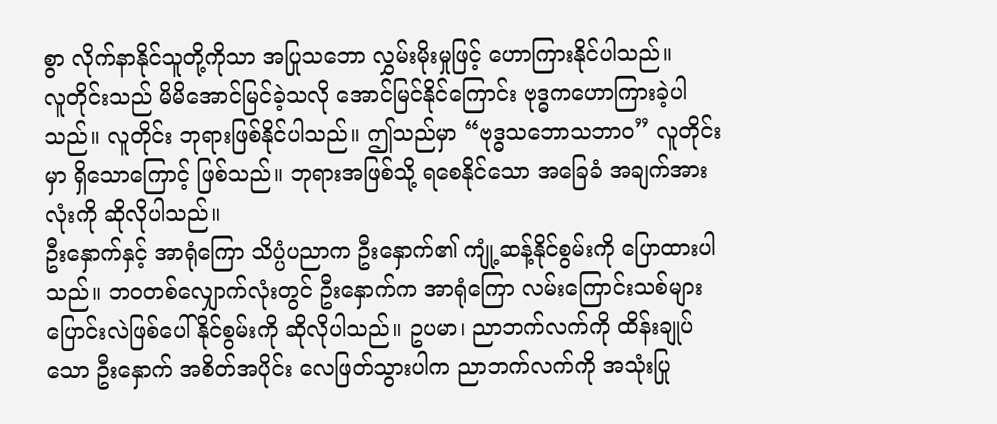စွာ လိုက်နာနိုင်သူတို့ကိုသာ အပြုသဘော လွှမ်းမိုးမှုဖြင့် ဟောကြားနိုင်ပါသည်။
လူတိုင်းသည် မိမိအောင်မြင်ခဲ့သလို အောင်မြင်နိုင်ကြောင်း ဗုဒ္ဓကဟောကြားခဲ့ပါသည်။ လူတိုင်း ဘုရားဖြစ်နိုင်ပါသည်။ ဤသည်မှာ “ဗုဒ္ဓသဘောသဘာဝ” လူတိုင်းမှာ ရှိသောကြောင့် ဖြစ်သည်။ ဘုရားအဖြစ်သို့ ရစေနိုင်သော အခြေခံ အချက်အားလုံးကို ဆိုလိုပါသည်။
ဦးနှောက်နှင့် အာရုံကြော သိပ္ပံပညာက ဦးနှောက်၏ ကျုံ့ဆန့်နိုင်စွမ်းကို ပြောထားပါသည်။ ဘဝတစ်လျှောက်လုံးတွင် ဦးနှောက်က အာရုံကြော လမ်းကြောင်းသစ်များ ပြောင်းလဲဖြစ်ပေါ်နိုင်စွမ်းကို ဆိုလိုပါသည်။ ဥပမာ၊ ညာဘက်လက်ကို ထိန်းချုပ်သော ဦးနှောက် အစိတ်အပိုင်း လေဖြတ်သွားပါက ညာဘက်လက်ကို အသုံးပြု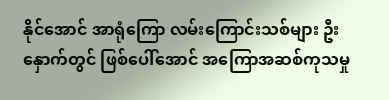နိုင်အောင် အာရုံကြော လမ်းကြောင်းသစ်များ ဦးနှောက်တွင် ဖြစ်ပေါ်အောင် အကြောအဆစ်ကုသမှု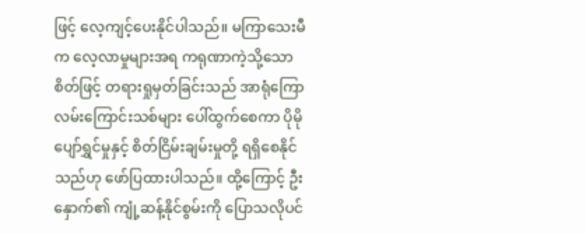ဖြင့် လေ့ကျင့်ပေးနိုင်ပါသည်။ မကြာသေးမီက လေ့လာမှုများအရ ကရုဏာကဲ့သို့သော စိတ်ဖြင့် တရားရှုမှတ်ခြင်းသည် အာရုံကြော လမ်းကြောင်းသစ်များ ပေါ်ထွက်စေကာ ပိုမို ပျော်ရွှင်မှုနှင့် စိတ်ငြိမ်းချမ်းမှုတို့ ရရှိစေနိုင်သည်ဟု ဖော်ပြထားပါသည်။ ထို့ကြောင့် ဦးနှောက်၏ ကျုံ့ဆန့်နိုင်စွမ်းကို ပြောသလိုပင်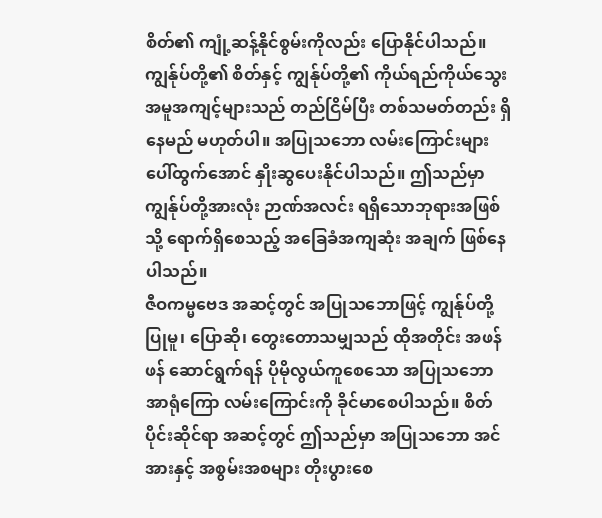စိတ်၏ ကျုံ့ဆန့်နိုင်စွမ်းကိုလည်း ပြောနိုင်ပါသည်။ ကျွန်ုပ်တို့၏ စိတ်နှင့် ကျွန်ုပ်တို့၏ ကိုယ်ရည်ကိုယ်သွေး အမူအကျင့်များသည် တည်ငြိမ်ပြီး တစ်သမတ်တည်း ရှိနေမည် မဟုတ်ပါ။ အပြုသဘော လမ်းကြောင်းများ ပေါ်ထွက်အောင် နှိုးဆွပေးနိုင်ပါသည်။ ဤသည်မှာ ကျွန်ုပ်တို့အားလုံး ဉာဏ်အလင်း ရရှိသောဘုရားအဖြစ်သို့ ရောက်ရှိစေသည့် အခြေခံအကျဆုံး အချက် ဖြစ်နေပါသည်။
ဇီဝကမ္မဗေဒ အဆင့်တွင် အပြုသဘောဖြင့် ကျွန်ုပ်တို့ ပြုမူ၊ ပြောဆို၊ တွေးတောသမျှသည် ထိုအတိုင်း အဖန်ဖန် ဆောင်ရွက်ရန် ပိုမိုလွယ်ကူစေသော အပြုသဘော အာရုံကြော လမ်းကြောင်းကို ခိုင်မာစေပါသည်။ စိတ်ပိုင်းဆိုင်ရာ အဆင့်တွင် ဤသည်မှာ အပြုသဘော အင်အားနှင့် အစွမ်းအစများ တိုးပွားစေ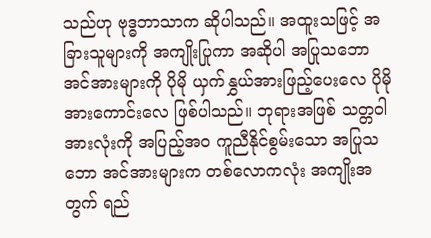သည်ဟု ဗုဒ္ဓဘာသာက ဆိုပါသည်။ အထူးသဖြင့် အခြားသူများကို အကျိုးပြုကာ အဆိုပါ အပြုသဘော အင်အားများကို ပိုမို ယှက်နွှယ်အားဖြည့်ပေးလေ ပိုမို အားကောင်းလေ ဖြစ်ပါသည်။ ဘုရားအဖြစ် သတ္တဝါအားလုံးကို အပြည့်အဝ ကူညီနိုင်စွမ်းသော အပြုသဘော အင်အားများက တစ်လောကလုံး အကျိုးအတွက် ရည်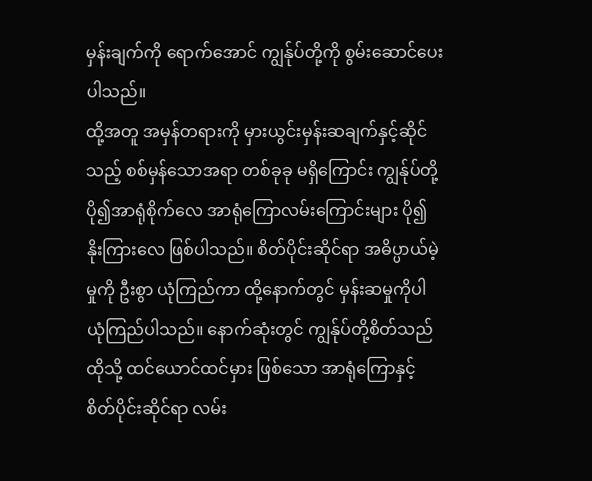မှန်းချက်ကို ရောက်အောင် ကျွန်ုပ်တို့ကို စွမ်းဆောင်ပေးပါသည်။
ထို့အတူ အမှန်တရားကို မှားယွင်းမှန်းဆချက်နှင့်ဆိုင်သည့် စစ်မှန်သောအရာ တစ်ခုခု မရှိကြောင်း ကျွန်ုပ်တို့ ပို၍အာရုံစိုက်လေ အာရုံကြောလမ်းကြောင်းများ ပို၍ နိုးကြားလေ ဖြစ်ပါသည်။ စိတ်ပိုင်းဆိုင်ရာ အဓိပ္ပာယ်မဲ့မှုကို ဦးစွာ ယုံကြည်ကာ ထို့နောက်တွင် မှန်းဆမှုကိုပါ ယုံကြည်ပါသည်။ နောက်ဆုံးတွင် ကျွန်ုပ်တို့စိတ်သည် ထိုသို့ ထင်ယောင်ထင်မှား ဖြစ်သော အာရုံကြောနှင့် စိတ်ပိုင်းဆိုင်ရာ လမ်း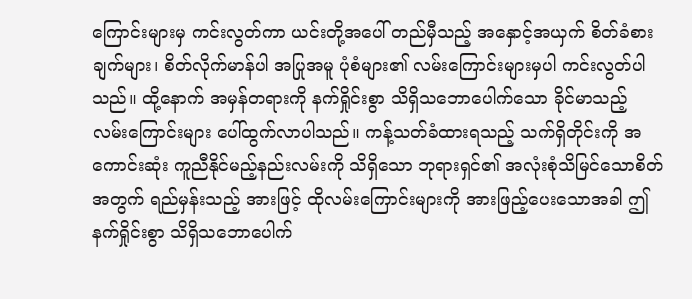ကြောင်းများမှ ကင်းလွတ်ကာ ယင်းတို့အပေါ် တည်မှီသည့် အနှောင့်အယှက် စိတ်ခံစားချက်များ၊ စိတ်လိုက်မာန်ပါ အပြုအမူ ပုံစံများ၏ လမ်းကြောင်းများမှပါ ကင်းလွတ်ပါသည်။ ထို့နောက် အမှန်တရားကို နက်ရှိုင်းစွာ သိရှိသဘောပေါက်သော ခိုင်မာသည့် လမ်းကြောင်းများ ပေါ်ထွက်လာပါသည်။ ကန့်သတ်ခံထားရသည့် သက်ရှိတိုင်းကို အကောင်းဆုံး ကူညီနိုင်မည့်နည်းလမ်းကို သိရှိသော ဘုရားရှင်၏ အလုံးစုံသိမြင်သောစိတ်အတွက် ရည်မှန်းသည့် အားဖြင့် ထိုလမ်းကြောင်းများကို အားဖြည့်ပေးသောအခါ ဤနက်ရှိုင်းစွာ သိရှိသဘောပေါက်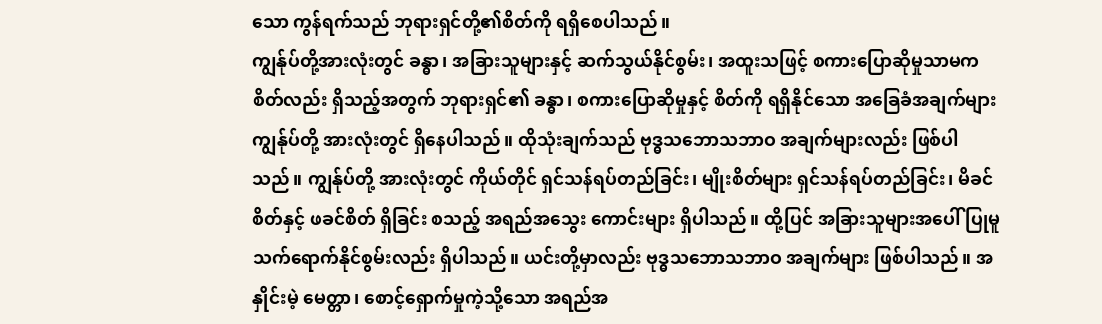သော ကွန်ရက်သည် ဘုရားရှင်တို့၏စိတ်ကို ရရှိစေပါသည်။
ကျွန်ုပ်တို့အားလုံးတွင် ခန္ဓာ၊ အခြားသူများနှင့် ဆက်သွယ်နိုင်စွမ်း၊ အထူးသဖြင့် စကားပြောဆိုမှုသာမက စိတ်လည်း ရှိသည့်အတွက် ဘုရားရှင်၏ ခန္ဓာ၊ စကားပြောဆိုမှုနှင့် စိတ်ကို ရရှိနိုင်သော အခြေခံအချက်များ ကျွန်ုပ်တို့ အားလုံးတွင် ရှိနေပါသည်။ ထိုသုံးချက်သည် ဗုဒ္ဓသဘောသဘာဝ အချက်များလည်း ဖြစ်ပါသည်။ ကျွန်ုပ်တို့ အားလုံးတွင် ကိုယ်တိုင် ရှင်သန်ရပ်တည်ခြင်း၊ မျိုးစိတ်များ ရှင်သန်ရပ်တည်ခြင်း၊ မိခင်စိတ်နှင့် ဖခင်စိတ် ရှိခြင်း စသည့် အရည်အသွေး ကောင်းများ ရှိပါသည်။ ထို့ပြင် အခြားသူများအပေါ် ပြုမူ သက်ရောက်နိုင်စွမ်းလည်း ရှိပါသည်။ ယင်းတို့မှာလည်း ဗုဒ္ဓသဘောသဘာဝ အချက်များ ဖြစ်ပါသည်။ အနှိုင်းမဲ့ မေတ္တာ၊ စောင့်ရှောက်မှုကဲ့သို့သော အရည်အ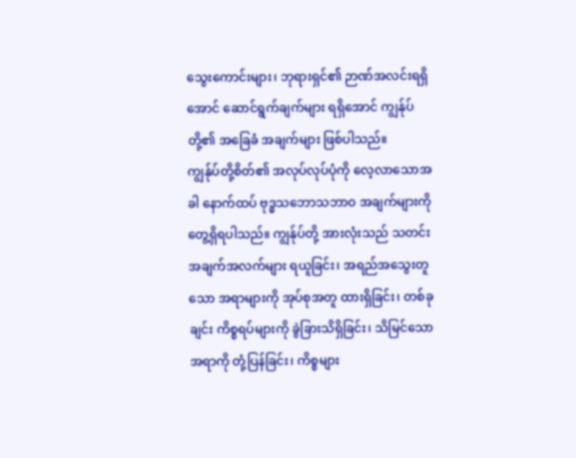သွေးကောင်းများ၊ ဘုရားရှင်၏ ဉာဏ်အလင်းရရှိအောင် ဆောင်ရွက်ချက်များ ရရှိအောင် ကျွန်ုပ်တို့၏ အခြေခံ အချက်များ ဖြစ်ပါသည်။
ကျွန်ုပ်တို့စိတ်၏ အလုပ်လုပ်ပုံကို လေ့လာသောအခါ နောက်ထပ် ဗုဒ္ဓသဘောသဘာဝ အချက်များကို တွေ့ရှိရပါသည်။ ကျွန်ုပ်တို့ အားလုံးသည် သတင်းအချက်အလက်များ ရယူခြင်း၊ အရည်အသွေးတူသော အရာများကို အုပ်စုအတူ ထားရှိခြင်း၊ တစ်ခုချင်း ကိစ္စရပ်များကို ခွဲခြားသိရှိခြင်း၊ သိမြင်သောအရာကို တုံ့ပြန်ခြင်း၊ ကိစ္စများ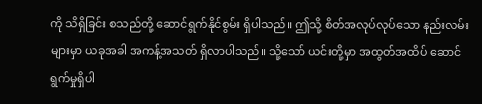ကို သိရှိခြင်း စသည်တို့ ဆောင်ရွက်နိုင်စွမ်း ရှိပါသည်။ ဤသို့ စိတ်အလုပ်လုပ်သော နည်းလမ်းများမှာ ယခုအခါ အကန့်အသတ် ရှိလာပါသည်။ သို့သော် ယင်းတို့မှာ အထွတ်အထိပ် ဆောင်ရွက်မှုရှိပါ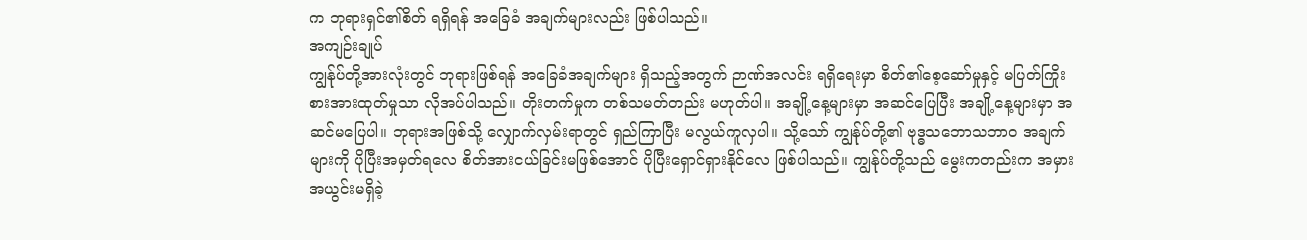က ဘုရားရှင်၏စိတ် ရရှိရန် အခြေခံ အချက်များလည်း ဖြစ်ပါသည်။
အကျဉ်းချုပ်
ကျွန်ုပ်တို့အားလုံးတွင် ဘုရားဖြစ်ရန် အခြေခံအချက်များ ရှိသည့်အတွက် ဉာဏ်အလင်း ရရှိရေးမှာ စိတ်၏စေ့ဆော်မှုနှင့် မပြတ်ကြိုးစားအားထုတ်မှုသာ လိုအပ်ပါသည်။ တိုးတက်မှုက တစ်သမတ်တည်း မဟုတ်ပါ။ အချို့နေ့များမှာ အဆင်ပြေပြီး အချို့နေ့များမှာ အဆင်မပြေပါ။ ဘုရားအဖြစ်သို့ လျှောက်လှမ်းရာတွင် ရှည်ကြာပြီး မလွယ်ကူလှပါ။ သို့သော် ကျွန်ုပ်တို့၏ ဗုဒ္ဓသဘောသဘာဝ အချက်များကို ပိုပြီးအမှတ်ရလေ စိတ်အားငယ်ခြင်းမဖြစ်အောင် ပိုပြီးရှောင်ရှားနိုင်လေ ဖြစ်ပါသည်။ ကျွန်ုပ်တို့သည် မွေးကတည်းက အမှားအယွင်းမရှိခဲ့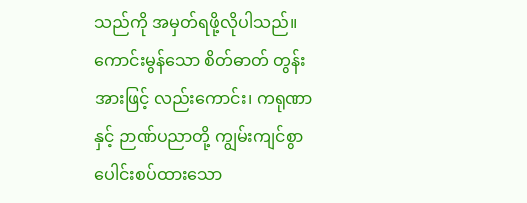သည်ကို အမှတ်ရဖို့လိုပါသည်။ ကောင်းမွန်သော စိတ်ဓာတ် တွန်းအားဖြင့် လည်းကောင်း၊ ကရုဏာနှင့် ဉာဏ်ပညာတို့ ကျွမ်းကျင်စွာ ပေါင်းစပ်ထားသော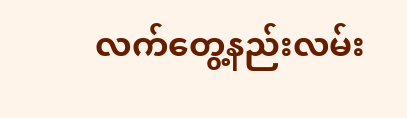လက်တွေ့နည်းလမ်း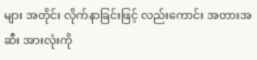များ အတိုင်း လိုက်နာခြင်းဖြင့် လည်းကောင်း အတားအဆီး အားလုံးကို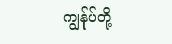ကျွန်ုပ်တို့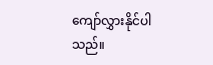ကျော်လွှားနိုင်ပါသည်။